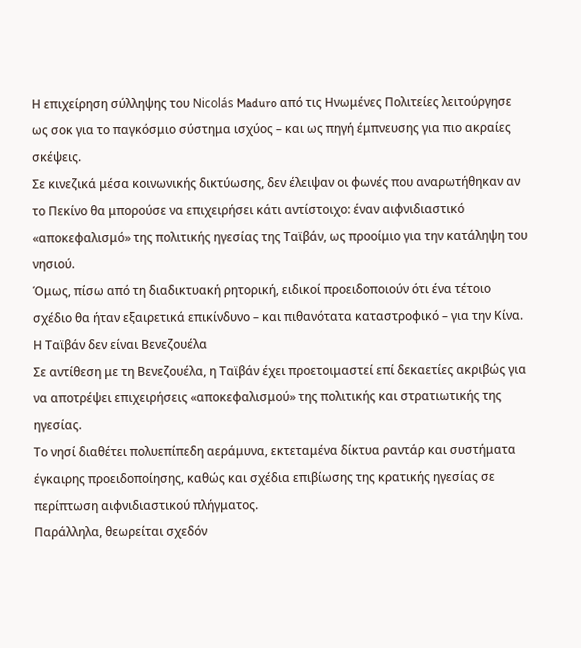Η επιχείρηση σύλληψης του Nicolás Maduro από τις Ηνωμένες Πολιτείες λειτούργησε ως σοκ για το παγκόσμιο σύστημα ισχύος – και ως πηγή έμπνευσης για πιο ακραίες σκέψεις.
Σε κινεζικά μέσα κοινωνικής δικτύωσης, δεν έλειψαν οι φωνές που αναρωτήθηκαν αν το Πεκίνο θα μπορούσε να επιχειρήσει κάτι αντίστοιχο: έναν αιφνιδιαστικό «αποκεφαλισμό» της πολιτικής ηγεσίας της Ταϊβάν, ως προοίμιο για την κατάληψη του νησιού.
Όμως, πίσω από τη διαδικτυακή ρητορική, ειδικοί προειδοποιούν ότι ένα τέτοιο σχέδιο θα ήταν εξαιρετικά επικίνδυνο – και πιθανότατα καταστροφικό – για την Κίνα.
Η Ταϊβάν δεν είναι Βενεζουέλα
Σε αντίθεση με τη Βενεζουέλα, η Ταϊβάν έχει προετοιμαστεί επί δεκαετίες ακριβώς για να αποτρέψει επιχειρήσεις «αποκεφαλισμού» της πολιτικής και στρατιωτικής της ηγεσίας.
Το νησί διαθέτει πολυεπίπεδη αεράμυνα, εκτεταμένα δίκτυα ραντάρ και συστήματα έγκαιρης προειδοποίησης, καθώς και σχέδια επιβίωσης της κρατικής ηγεσίας σε περίπτωση αιφνιδιαστικού πλήγματος.
Παράλληλα, θεωρείται σχεδόν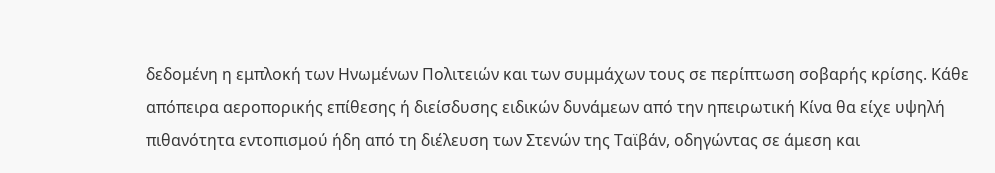δεδομένη η εμπλοκή των Ηνωμένων Πολιτειών και των συμμάχων τους σε περίπτωση σοβαρής κρίσης. Κάθε απόπειρα αεροπορικής επίθεσης ή διείσδυσης ειδικών δυνάμεων από την ηπειρωτική Κίνα θα είχε υψηλή πιθανότητα εντοπισμού ήδη από τη διέλευση των Στενών της Ταϊβάν, οδηγώντας σε άμεση και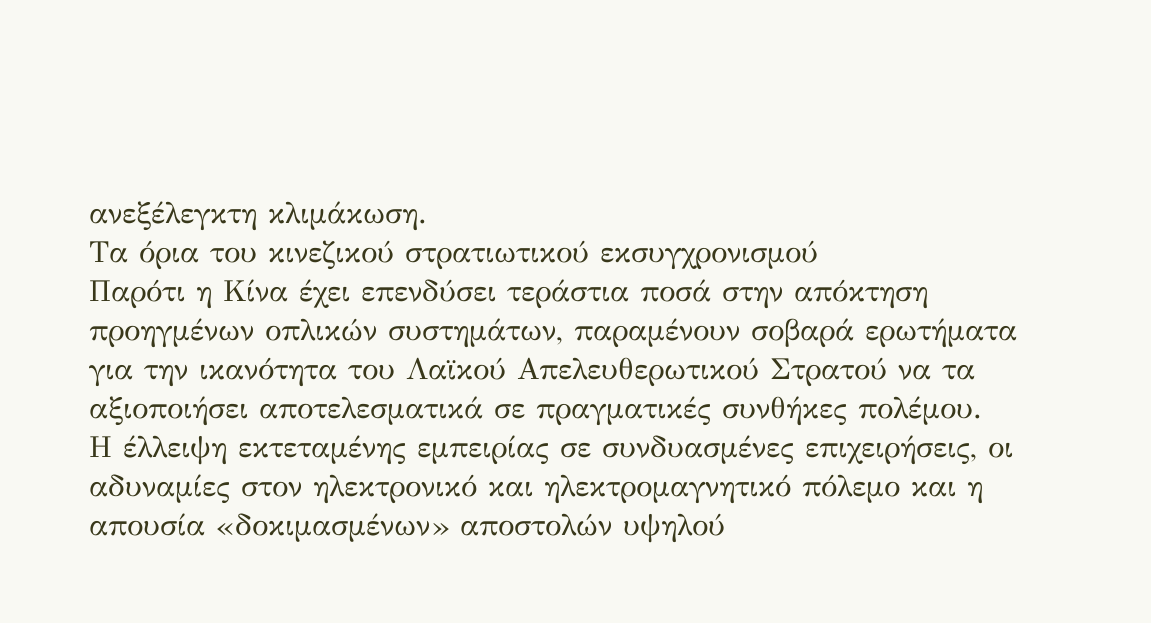ανεξέλεγκτη κλιμάκωση.
Τα όρια του κινεζικού στρατιωτικού εκσυγχρονισμού
Παρότι η Κίνα έχει επενδύσει τεράστια ποσά στην απόκτηση προηγμένων οπλικών συστημάτων, παραμένουν σοβαρά ερωτήματα για την ικανότητα του Λαϊκού Απελευθερωτικού Στρατού να τα αξιοποιήσει αποτελεσματικά σε πραγματικές συνθήκες πολέμου.
Η έλλειψη εκτεταμένης εμπειρίας σε συνδυασμένες επιχειρήσεις, οι αδυναμίες στον ηλεκτρονικό και ηλεκτρομαγνητικό πόλεμο και η απουσία «δοκιμασμένων» αποστολών υψηλού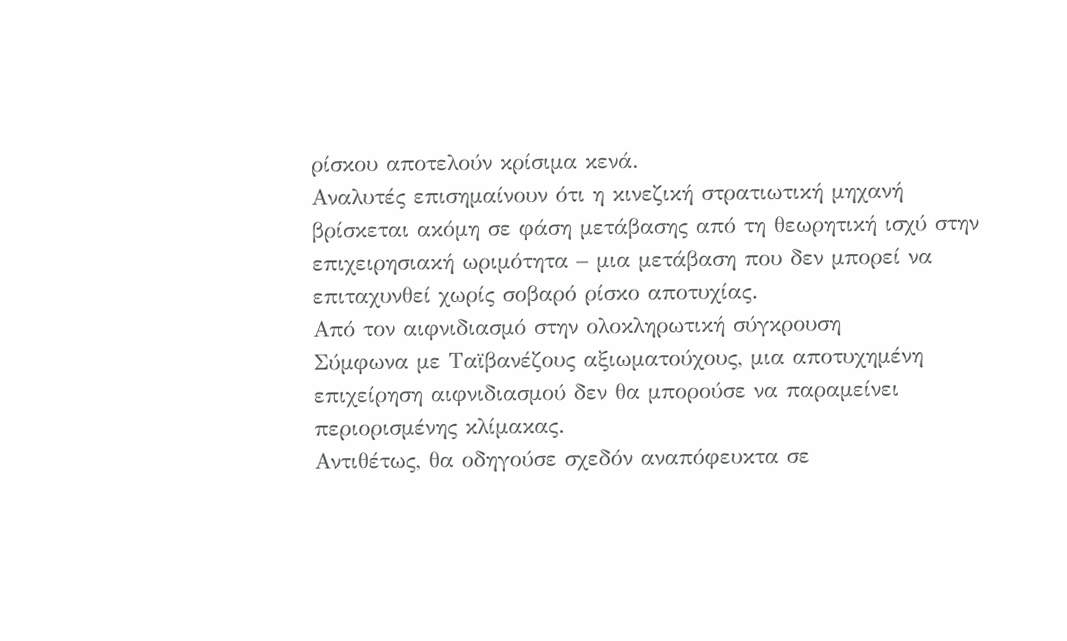ρίσκου αποτελούν κρίσιμα κενά.
Αναλυτές επισημαίνουν ότι η κινεζική στρατιωτική μηχανή βρίσκεται ακόμη σε φάση μετάβασης από τη θεωρητική ισχύ στην επιχειρησιακή ωριμότητα – μια μετάβαση που δεν μπορεί να επιταχυνθεί χωρίς σοβαρό ρίσκο αποτυχίας.
Από τον αιφνιδιασμό στην ολοκληρωτική σύγκρουση
Σύμφωνα με Ταϊβανέζους αξιωματούχους, μια αποτυχημένη επιχείρηση αιφνιδιασμού δεν θα μπορούσε να παραμείνει περιορισμένης κλίμακας.
Αντιθέτως, θα οδηγούσε σχεδόν αναπόφευκτα σε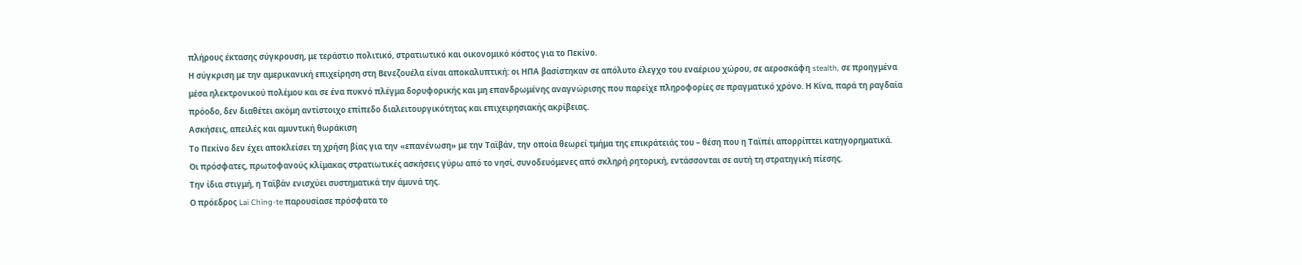πλήρους έκτασης σύγκρουση, με τεράστιο πολιτικό, στρατιωτικό και οικονομικό κόστος για το Πεκίνο.
Η σύγκριση με την αμερικανική επιχείρηση στη Βενεζουέλα είναι αποκαλυπτική: οι ΗΠΑ βασίστηκαν σε απόλυτο έλεγχο του εναέριου χώρου, σε αεροσκάφη stealth, σε προηγμένα μέσα ηλεκτρονικού πολέμου και σε ένα πυκνό πλέγμα δορυφορικής και μη επανδρωμένης αναγνώρισης που παρείχε πληροφορίες σε πραγματικό χρόνο. Η Κίνα, παρά τη ραγδαία πρόοδο, δεν διαθέτει ακόμη αντίστοιχο επίπεδο διαλειτουργικότητας και επιχειρησιακής ακρίβειας.
Ασκήσεις, απειλές και αμυντική θωράκιση
Το Πεκίνο δεν έχει αποκλείσει τη χρήση βίας για την «επανένωση» με την Ταϊβάν, την οποία θεωρεί τμήμα της επικράτειάς του – θέση που η Ταϊπέι απορρίπτει κατηγορηματικά.
Οι πρόσφατες, πρωτοφανούς κλίμακας στρατιωτικές ασκήσεις γύρω από το νησί, συνοδευόμενες από σκληρή ρητορική, εντάσσονται σε αυτή τη στρατηγική πίεσης.
Την ίδια στιγμή, η Ταϊβάν ενισχύει συστηματικά την άμυνά της.
Ο πρόεδρος Lai Ching-te παρουσίασε πρόσφατα το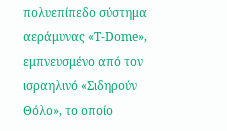πολυεπίπεδο σύστημα αεράμυνας «T-Dome», εμπνευσμένο από τον ισραηλινό «Σιδηρούν Θόλο», το οποίο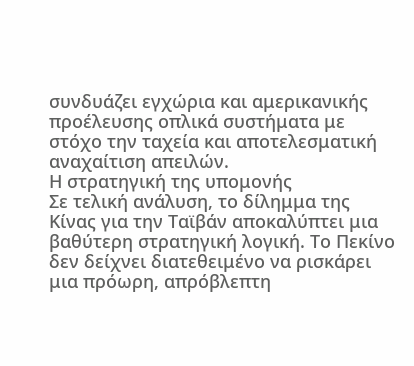συνδυάζει εγχώρια και αμερικανικής προέλευσης οπλικά συστήματα με στόχο την ταχεία και αποτελεσματική αναχαίτιση απειλών.
Η στρατηγική της υπομονής
Σε τελική ανάλυση, το δίλημμα της Κίνας για την Ταϊβάν αποκαλύπτει μια βαθύτερη στρατηγική λογική. Το Πεκίνο δεν δείχνει διατεθειμένο να ρισκάρει μια πρόωρη, απρόβλεπτη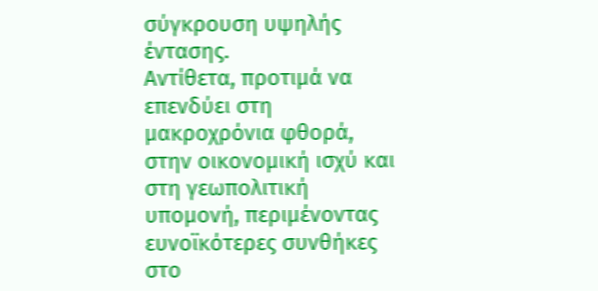σύγκρουση υψηλής έντασης.
Αντίθετα, προτιμά να επενδύει στη μακροχρόνια φθορά, στην οικονομική ισχύ και στη γεωπολιτική υπομονή, περιμένοντας ευνοϊκότερες συνθήκες στο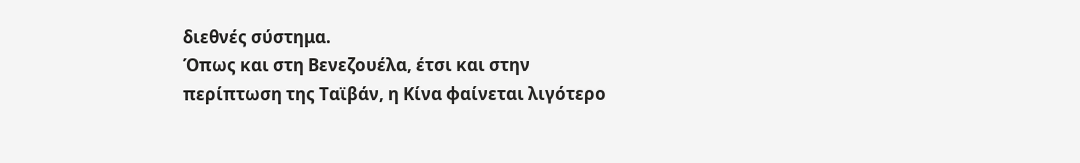διεθνές σύστημα.
Όπως και στη Βενεζουέλα, έτσι και στην περίπτωση της Ταϊβάν, η Κίνα φαίνεται λιγότερο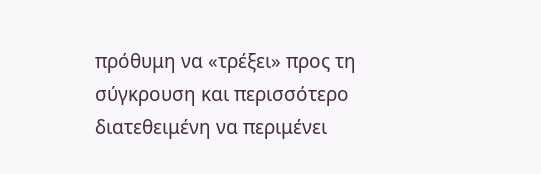πρόθυμη να «τρέξει» προς τη σύγκρουση και περισσότερο διατεθειμένη να περιμένει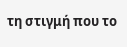τη στιγμή που το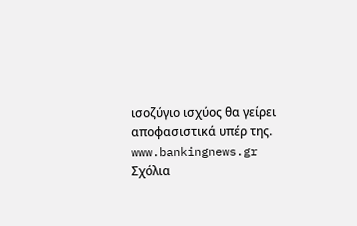ισοζύγιο ισχύος θα γείρει αποφασιστικά υπέρ της.
www.bankingnews.gr
Σχόλια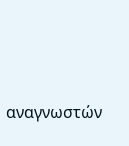αναγνωστών